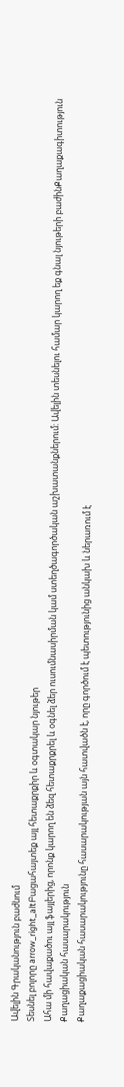Ավելին Գրականություն բաժնում
Տեսնել բոլորը arrow_right_altԲացահայտեք այլ հետաքրքիր և օգտակար նյութեր
Ահա մի հավաքածու այլ ֆայլերից, որոնք կարող են ձեզ հետաքրքրել և օգնել ձեր ուսումնասիրման կամ ստեղծագործական աշխատանքներում: Ավելին տեսնելու համար կարող եք գնալ նյութերի բաժինՔաղաքագիտություն
Քաղացիական հասարակություն
Քաղաքացիական հասարակությունը հասարակության այն հատվածն է, որը գործում է պետությունից անկախ և ներառում է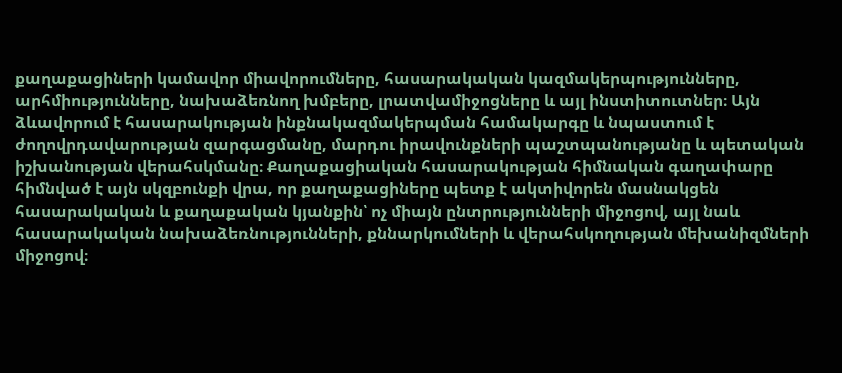քաղաքացիների կամավոր միավորումները, հասարակական կազմակերպությունները, արհմիությունները, նախաձեռնող խմբերը, լրատվամիջոցները և այլ ինստիտուտներ։ Այն ձևավորում է հասարակության ինքնակազմակերպման համակարգը և նպաստում է ժողովրդավարության զարգացմանը, մարդու իրավունքների պաշտպանությանը և պետական իշխանության վերահսկմանը։ Քաղաքացիական հասարակության հիմնական գաղափարը հիմնված է այն սկզբունքի վրա, որ քաղաքացիները պետք է ակտիվորեն մասնակցեն հասարակական և քաղաքական կյանքին՝ ոչ միայն ընտրությունների միջոցով, այլ նաև հասարակական նախաձեռնությունների, քննարկումների և վերահսկողության մեխանիզմների միջոցով։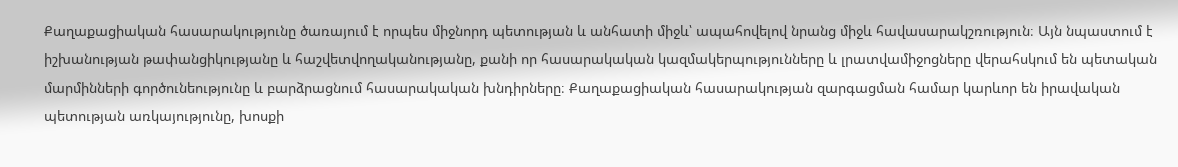Քաղաքացիական հասարակությունը ծառայում է որպես միջնորդ պետության և անհատի միջև՝ ապահովելով նրանց միջև հավասարակշռություն։ Այն նպաստում է իշխանության թափանցիկությանը և հաշվետվողականությանը, քանի որ հասարակական կազմակերպությունները և լրատվամիջոցները վերահսկում են պետական մարմինների գործունեությունը և բարձրացնում հասարակական խնդիրները։ Քաղաքացիական հասարակության զարգացման համար կարևոր են իրավական պետության առկայությունը, խոսքի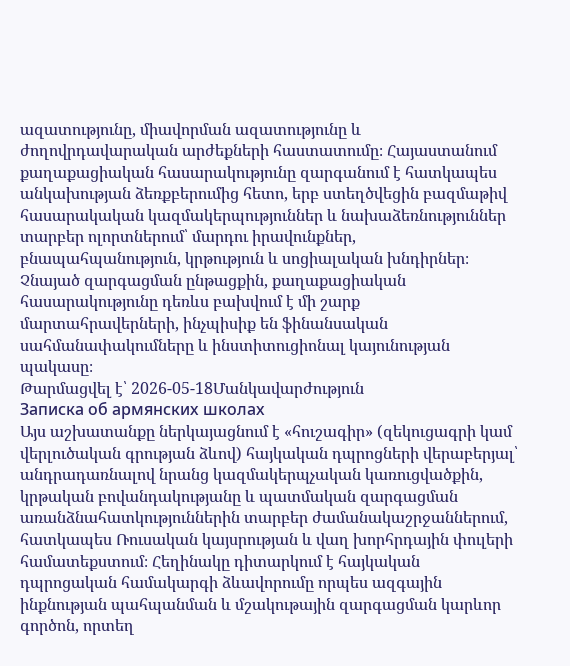ազատությունը, միավորման ազատությունը և ժողովրդավարական արժեքների հաստատումը։ Հայաստանում քաղաքացիական հասարակությունը զարգանում է հատկապես անկախության ձեռքբերումից հետո, երբ ստեղծվեցին բազմաթիվ հասարակական կազմակերպություններ և նախաձեռնություններ տարբեր ոլորտներում՝ մարդու իրավունքներ, բնապահպանություն, կրթություն և սոցիալական խնդիրներ։ Չնայած զարգացման ընթացքին, քաղաքացիական հասարակությունը դեռևս բախվում է մի շարք մարտահրավերների, ինչպիսիք են ֆինանսական սահմանափակումները և ինստիտուցիոնալ կայունության պակասը։
Թարմացվել է՝ 2026-05-18Մանկավարժություն
Записка об армянских школах
Այս աշխատանքը ներկայացնում է «հուշագիր» (զեկուցագրի կամ վերլուծական գրության ձևով) հայկական դպրոցների վերաբերյալ՝ անդրադառնալով նրանց կազմակերպչական կառուցվածքին, կրթական բովանդակությանը և պատմական զարգացման առանձնահատկություններին տարբեր ժամանակաշրջաններում, հատկապես Ռուսական կայսրության և վաղ խորհրդային փուլերի համատեքստում։ Հեղինակը դիտարկում է հայկական դպրոցական համակարգի ձևավորումը որպես ազգային ինքնության պահպանման և մշակութային զարգացման կարևոր գործոն, որտեղ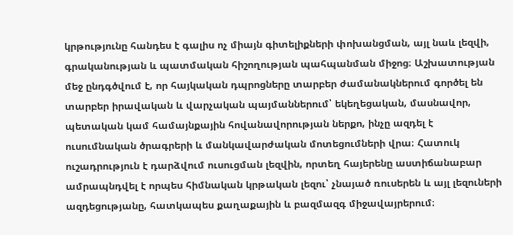կրթությունը հանդես է գալիս ոչ միայն գիտելիքների փոխանցման, այլ նաև լեզվի, գրականության և պատմական հիշողության պահպանման միջոց։ Աշխատության մեջ ընդգծվում է, որ հայկական դպրոցները տարբեր ժամանակներում գործել են տարբեր իրավական և վարչական պայմաններում՝ եկեղեցական, մասնավոր, պետական կամ համայնքային հովանավորության ներքո, ինչը ազդել է ուսումնական ծրագրերի և մանկավարժական մոտեցումների վրա։ Հատուկ ուշադրություն է դարձվում ուսուցման լեզվին, որտեղ հայերենը աստիճանաբար ամրապնդվել է որպես հիմնական կրթական լեզու՝ չնայած ռուսերեն և այլ լեզուների ազդեցությանը, հատկապես քաղաքային և բազմազգ միջավայրերում։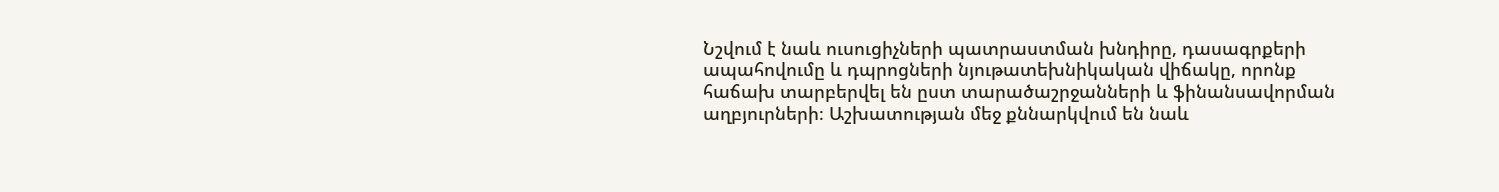Նշվում է նաև ուսուցիչների պատրաստման խնդիրը, դասագրքերի ապահովումը և դպրոցների նյութատեխնիկական վիճակը, որոնք հաճախ տարբերվել են ըստ տարածաշրջանների և ֆինանսավորման աղբյուրների։ Աշխատության մեջ քննարկվում են նաև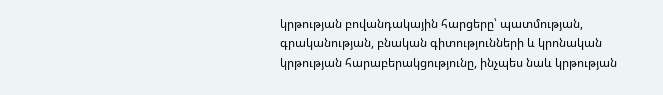կրթության բովանդակային հարցերը՝ պատմության, գրականության, բնական գիտությունների և կրոնական կրթության հարաբերակցությունը, ինչպես նաև կրթության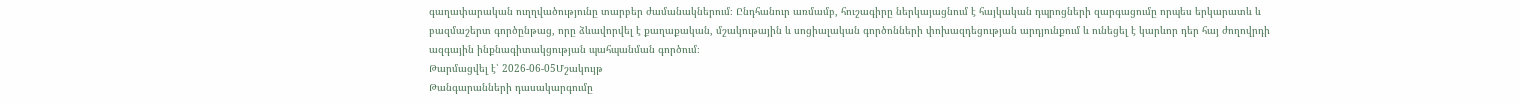գաղափարական ուղղվածությունը տարբեր ժամանակներում։ Ընդհանուր առմամբ, հուշագիրը ներկայացնում է հայկական դպրոցների զարգացումը որպես երկարատև և բազմաշերտ գործընթաց, որը ձևավորվել է քաղաքական, մշակութային և սոցիալական գործոնների փոխազդեցության արդյունքում և ունեցել է կարևոր դեր հայ ժողովրդի ազգային ինքնագիտակցության պահպանման գործում։
Թարմացվել է՝ 2026-06-05Մշակույթ
Թանգարանների դասակարգումը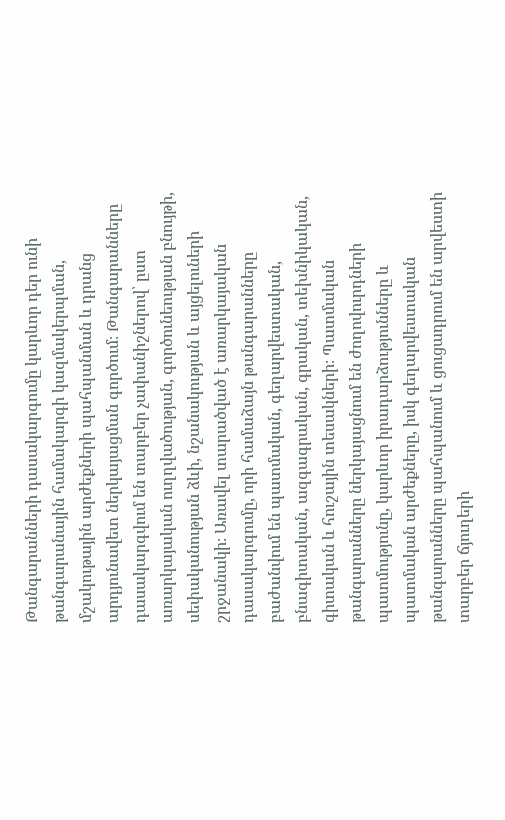Թանգարանների դասակարգումը կարևոր դեր ունի թանգարանային համակարգի կազմակերպման, մշակութային արժեքների պահպանման և դրանց արդյունավետ ներկայացման գործում։ Թանգարանները դասակարգվում են տարբեր չափանիշներով՝ ըստ առարկայական ուղղվածության, գործունեության բնույթի, սեփականության ձևի, նշանակության և այցելուների շրջանակի։ Առավել տարածված է առարկայական դասակարգումը, որի համաձայն թանգարանները բաժանվում են պատմական, գեղարվեստական, բնագիտական, ազգագրական, գրական, տեխնիկական, գիտական և հուշային տեսակների։ Պատմական թանգարանները ներկայացնում են ժողովուրդների պատմությունը, կարևոր իրադարձությունները և պատմական արժեքները, իսկ գեղարվեստական թանգարանները պահպանում և ցուցադրում են արվեստի տարբեր ճյուղերի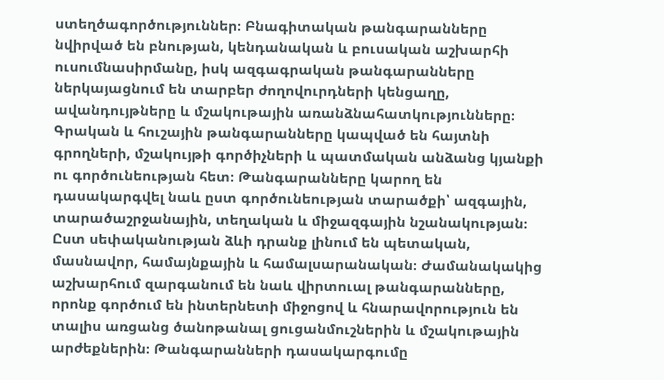ստեղծագործություններ։ Բնագիտական թանգարանները նվիրված են բնության, կենդանական և բուսական աշխարհի ուսումնասիրմանը, իսկ ազգագրական թանգարանները ներկայացնում են տարբեր ժողովուրդների կենցաղը, ավանդույթները և մշակութային առանձնահատկությունները։ Գրական և հուշային թանգարանները կապված են հայտնի գրողների, մշակույթի գործիչների և պատմական անձանց կյանքի ու գործունեության հետ։ Թանգարանները կարող են դասակարգվել նաև ըստ գործունեության տարածքի՝ ազգային, տարածաշրջանային, տեղական և միջազգային նշանակության։ Ըստ սեփականության ձևի դրանք լինում են պետական, մասնավոր, համայնքային և համալսարանական։ Ժամանակակից աշխարհում զարգանում են նաև վիրտուալ թանգարանները, որոնք գործում են ինտերնետի միջոցով և հնարավորություն են տալիս առցանց ծանոթանալ ցուցանմուշներին և մշակութային արժեքներին։ Թանգարանների դասակարգումը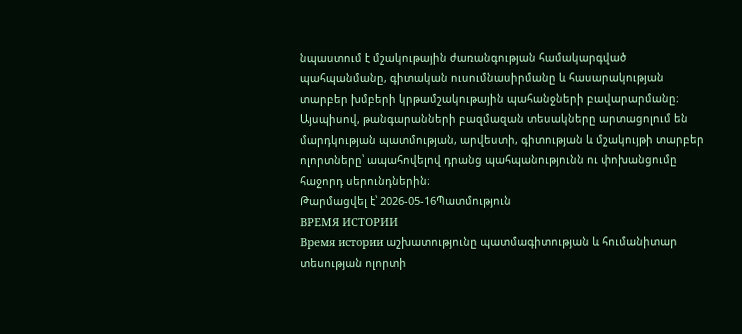նպաստում է մշակութային ժառանգության համակարգված պահպանմանը, գիտական ուսումնասիրմանը և հասարակության տարբեր խմբերի կրթամշակութային պահանջների բավարարմանը։ Այսպիսով, թանգարանների բազմազան տեսակները արտացոլում են մարդկության պատմության, արվեստի, գիտության և մշակույթի տարբեր ոլորտները՝ ապահովելով դրանց պահպանությունն ու փոխանցումը հաջորդ սերունդներին։
Թարմացվել է՝ 2026-05-16Պատմություն
ВРЕМЯ ИСТОРИИ
Время истории աշխատությունը պատմագիտության և հումանիտար տեսության ոլորտի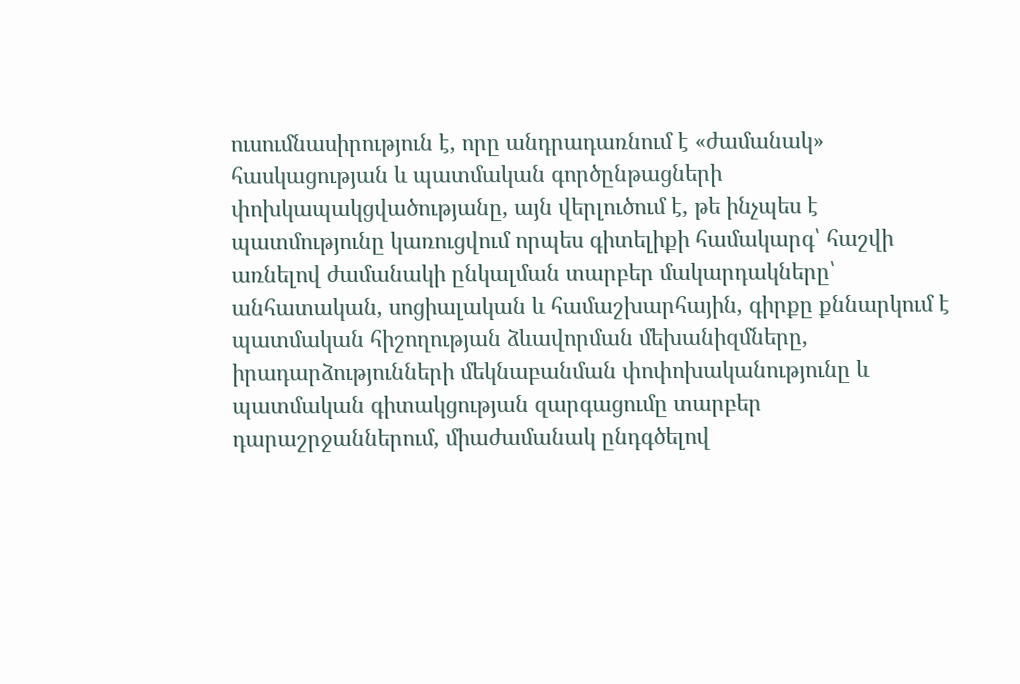ուսումնասիրություն է, որը անդրադառնում է «ժամանակ» հասկացության և պատմական գործընթացների փոխկապակցվածությանը, այն վերլուծում է, թե ինչպես է պատմությունը կառուցվում որպես գիտելիքի համակարգ՝ հաշվի առնելով ժամանակի ընկալման տարբեր մակարդակները՝ անհատական, սոցիալական և համաշխարհային, գիրքը քննարկում է պատմական հիշողության ձևավորման մեխանիզմները, իրադարձությունների մեկնաբանման փոփոխականությունը և պատմական գիտակցության զարգացումը տարբեր դարաշրջաններում, միաժամանակ ընդգծելով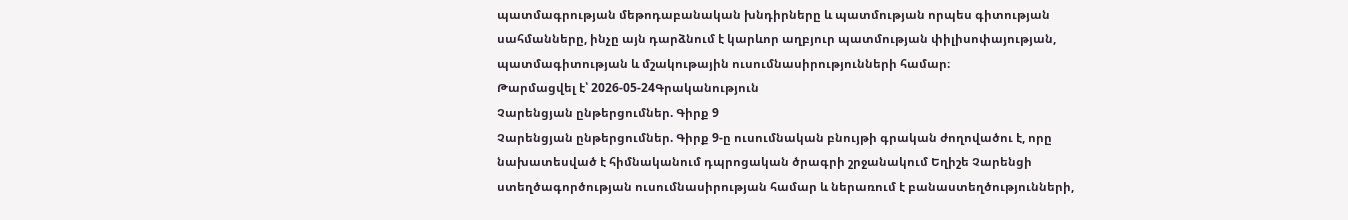պատմագրության մեթոդաբանական խնդիրները և պատմության որպես գիտության սահմանները, ինչը այն դարձնում է կարևոր աղբյուր պատմության փիլիսոփայության, պատմագիտության և մշակութային ուսումնասիրությունների համար։
Թարմացվել է՝ 2026-05-24Գրականություն
Չարենցյան ընթերցումներ. Գիրք 9
Չարենցյան ընթերցումներ. Գիրք 9-ը ուսումնական բնույթի գրական ժողովածու է, որը նախատեսված է հիմնականում դպրոցական ծրագրի շրջանակում Եղիշե Չարենցի ստեղծագործության ուսումնասիրության համար և ներառում է բանաստեղծությունների,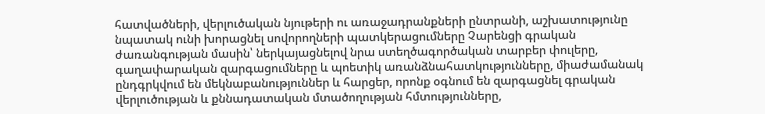հատվածների, վերլուծական նյութերի ու առաջադրանքների ընտրանի, աշխատությունը նպատակ ունի խորացնել սովորողների պատկերացումները Չարենցի գրական ժառանգության մասին՝ ներկայացնելով նրա ստեղծագործական տարբեր փուլերը, գաղափարական զարգացումները և պոետիկ առանձնահատկությունները, միաժամանակ ընդգրկվում են մեկնաբանություններ և հարցեր, որոնք օգնում են զարգացնել գրական վերլուծության և քննադատական մտածողության հմտությունները,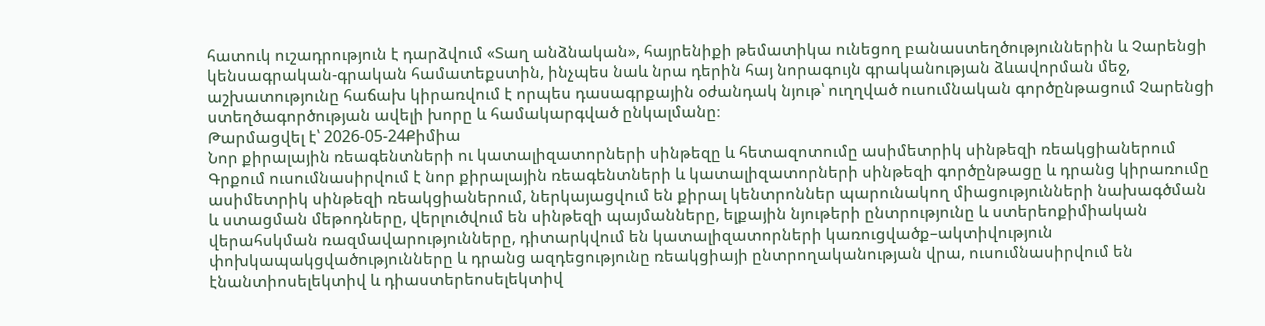հատուկ ուշադրություն է դարձվում «Տաղ անձնական», հայրենիքի թեմատիկա ունեցող բանաստեղծություններին և Չարենցի կենսագրական-գրական համատեքստին, ինչպես նաև նրա դերին հայ նորագույն գրականության ձևավորման մեջ, աշխատությունը հաճախ կիրառվում է որպես դասագրքային օժանդակ նյութ՝ ուղղված ուսումնական գործընթացում Չարենցի ստեղծագործության ավելի խորը և համակարգված ընկալմանը։
Թարմացվել է՝ 2026-05-24Քիմիա
Նոր քիրալային ռեագենտների ու կատալիզատորների սինթեզը և հետազոտումը ասիմետրիկ սինթեզի ռեակցիաներում
Գրքում ուսումնասիրվում է նոր քիրալային ռեագենտների և կատալիզատորների սինթեզի գործընթացը և դրանց կիրառումը ասիմետրիկ սինթեզի ռեակցիաներում, ներկայացվում են քիրալ կենտրոններ պարունակող միացությունների նախագծման և ստացման մեթոդները, վերլուծվում են սինթեզի պայմանները, ելքային նյութերի ընտրությունը և ստերեոքիմիական վերահսկման ռազմավարությունները, դիտարկվում են կատալիզատորների կառուցվածք–ակտիվություն փոխկապակցվածությունները և դրանց ազդեցությունը ռեակցիայի ընտրողականության վրա, ուսումնասիրվում են էնանտիոսելեկտիվ և դիաստերեոսելեկտիվ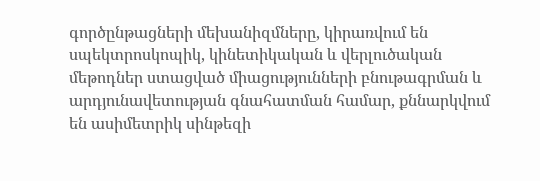գործընթացների մեխանիզմները, կիրառվում են սպեկտրոսկոպիկ, կինետիկական և վերլուծական մեթոդներ ստացված միացությունների բնութագրման և արդյունավետության գնահատման համար, քննարկվում են ասիմետրիկ սինթեզի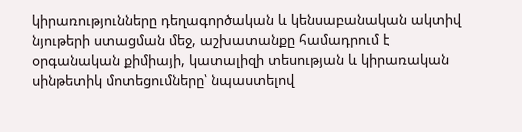կիրառությունները դեղագործական և կենսաբանական ակտիվ նյութերի ստացման մեջ, աշխատանքը համադրում է օրգանական քիմիայի, կատալիզի տեսության և կիրառական սինթետիկ մոտեցումները՝ նպաստելով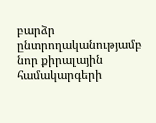բարձր ընտրողականությամբ նոր քիրալային համակարգերի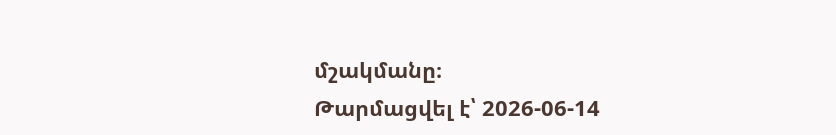մշակմանը։
Թարմացվել է՝ 2026-06-14